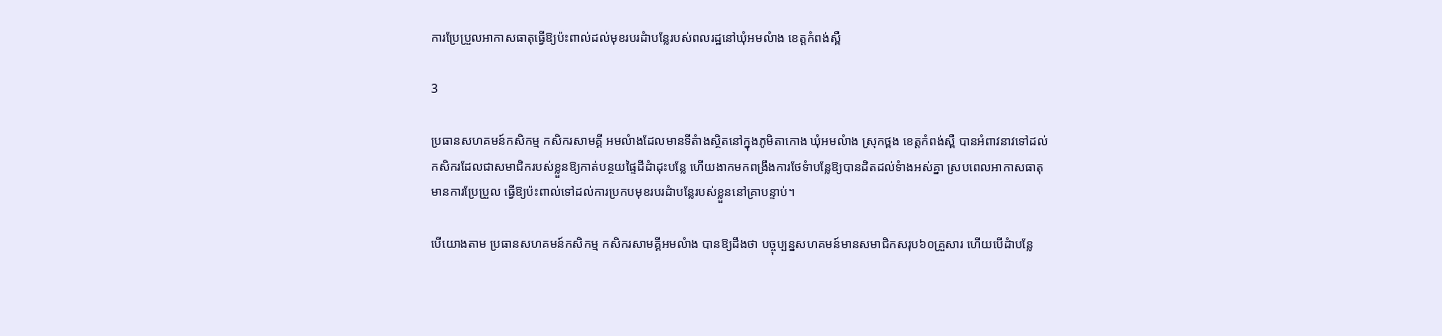ការប្រែប្រួលអាកាសធាតុធ្វើឱ្យប៉ះពាល់ដល់មុខរបរដំាបន្លែរបស់ពលរដ្ឋនៅឃុំអមលំាង ខេត្តកំពង់ស្ពឺ

3

ប្រធានសហគមន៍កសិកម្ម កសិករសាមគ្គី អមលំាងដែលមានទីតំាងស្ថិតនៅក្នុងភូមិតាកោង ឃុំអមលំាង ស្រុកថ្ពង ខេត្តកំពង់ស្ពឺ បានអំពាវនាវទៅដល់កសិករដែលជាសមាជិករបស់ខ្លួនឱ្យកាត់បន្ថយផ្ទៃដីដំាដុះបន្លែ ហើយងាកមកពង្រឹងការថែទំាបន្លែឱ្យបានដិតដល់ទំាងអស់គ្នា ស្របពេលអាកាសធាតុមានការប្រែប្រួល ធ្វើឱ្យប៉ះពាល់ទៅដល់ការប្រកបមុខរបរដំាបន្លែរបស់ខ្លួននៅគ្រាបន្ទាប់។

បើយោងតាម ប្រធានសហគមន៍កសិកម្ម កសិករសាមគ្គីអមលំាង បានឱ្យដឹងថា បច្ចុប្បន្នសហគមន៍មានសមាជិកសរុប៦០គ្រួសារ ហើយបើដំាបន្លែ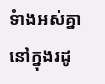ទំាងអស់គ្នានៅក្នុងរដូ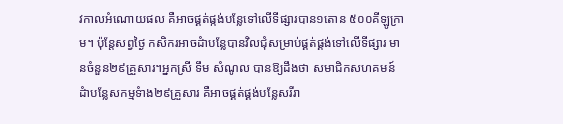វកាលអំណោយផល គឺអាចផ្គត់ផ្កង់បន្លែទៅលើទីផ្សារបាន១តោន ៥០០គីឡូក្រាម។ ប៉ុន្តែសព្វថ្ងៃ កសិករអាចដំាបន្លែបានវិលជុំសម្រាប់ផ្គត់ផ្គង់ទៅលើទីផ្សារ មានចំនួន២៩គ្រួសារ។អ្នកស្រី ទឹម សំណូល បានឱ្យដឹងថា សមាជិកសហគមន៍ដំាបន្លែសកម្មទំាង២៩គ្រួសារ គឺអាចផ្គត់ផ្គង់បន្លែសរីរា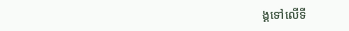ង្គទៅលើទី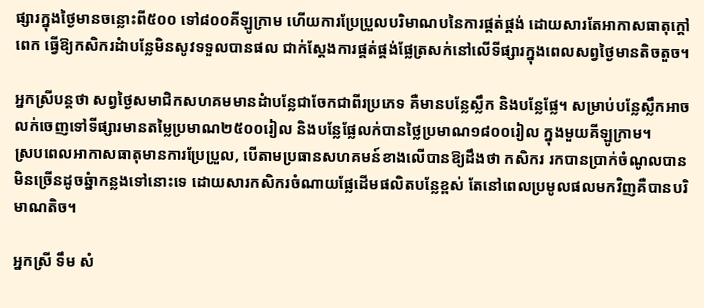ផ្សារក្នុងថ្ងៃមានចន្លោះពី៥០០ ទៅ៨០០គីឡូក្រាម ហើយការប្រែប្រួលបរិមាណបនៃការផ្គត់ផ្គង់ ដោយសារតែអាកាសធាតុក្តៅពេក ធ្វើឱ្យកសិករដំាបន្លែមិនសូវទទួលបានផល ជាក់ស្តែងការផ្គត់ផ្គង់ផ្លែត្រសក់នៅលើទីផ្សារក្នុងពេលសព្វថ្ងៃមានតិចតួច។

អ្នកស្រីបន្តថា សព្វថ្ងៃសមាជិកសហគមមានដំាបន្លែជាចែកជាពីរប្រភេទ គឺមានបន្លែស្លឹក និងបន្លែផ្លែ។ សម្រាប់បន្លែស្លឹកអាចលក់ចេញទៅទីផ្សារមានតម្លៃប្រមាណ២៥០០រៀល និងបន្លែផ្លែលក់បានថ្លៃប្រមាណ១៨០០រៀល ក្នុងមួយគីឡូក្រាម។
ស្របពេលអាកាសធាតុមានការប្រែប្រួល, បើតាមប្រធានសហគមន៍ខាងលើបានឱ្យដឹងថា កសិករ រកបានប្រាក់ចំណូលបានមិនច្រើនដូចឆ្នំាកន្លងទៅនោះទេ ដោយសារកសិករចំណាយផ្លែដើមផលិតបន្លែខ្ពស់ តែនៅពេលប្រមូលផលមកវិញគឺបានបរិមាណតិច។

អ្នកស្រី ទឹម សំ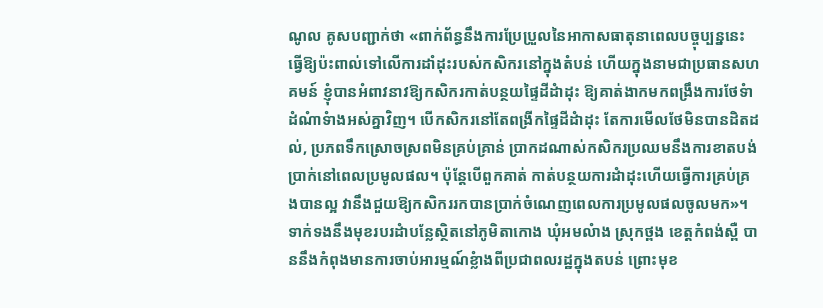ណូល គូសបញ្ជាក់ថា «ពាក់ព័ន្ធនឹងការប្រែប្រួលនៃអាកាសធាតុនាពេលបច្ចុប្បន្ននេះធ្វើឱ្យប៉ះពាល់ទៅលើការដាំដុះរបស់កសិករនៅក្នុងតំបន់ ហើយក្នុងនាមជាប្រធានសហគមន៍ ខ្ញុំបានអំពាវនាវឱ្យកសិករកាត់បន្ថយផ្ទៃដីដំាដុះ ឱ្យគាត់ងាកមកពង្រឹងការថែទំាដំណំាទំាងអស់គ្នាវិញ។ បើកសិករនៅតែពង្រីកផ្ទៃដីដំាដុះ តែការមើលថែមិនបានដិតដល់, ប្រភពទឹកស្រោចស្រពមិនគ្រប់គ្រាន់ ប្រាកដណាស់កសិករប្រឈមនឹងការខាតបង់ប្រាក់នៅពេលប្រមូលផល។ ប៉ុន្តែបើពួកគាត់ កាត់បន្ថយការដំាដុះហើយធ្វើការគ្រប់គ្រងបានល្អ វានឹងជួយឱ្យកសិកររកបានប្រាក់ចំណេញពេលការប្រមូលផលចូលមក»។
ទាក់ទងនឹងមុខរបរដំាបន្លែស្ថិតនៅភូមិតាកោង ឃុំអមលំាង ស្រុកថ្ពង ខេត្តកំពង់ស្ពឺ បាននឹងកំពុងមានការចាប់អារម្មណ៍ខ្លំាងពីប្រជាពលរដ្ឋក្នុងតបន់ ព្រោះមុខ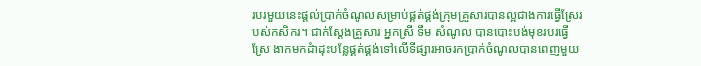របរមួយនេះផ្តល់ប្រាក់ចំណូលសម្រាប់ផ្គត់ផ្គង់ក្រុមគ្រួសារបានល្អជាងការធ្វើស្រែរបស់កសិករ។ ជាក់ស្តែងគ្រួសារ អ្នកស្រី ទឹម សំណូល បានបោះបង់មុខរបរធ្វើស្រែ ងាកមកដំាដុះបន្លែផ្គត់ផ្គង់ទៅលើទីផ្សារអាចរកប្រាក់ចំណូលបានពេញមួយ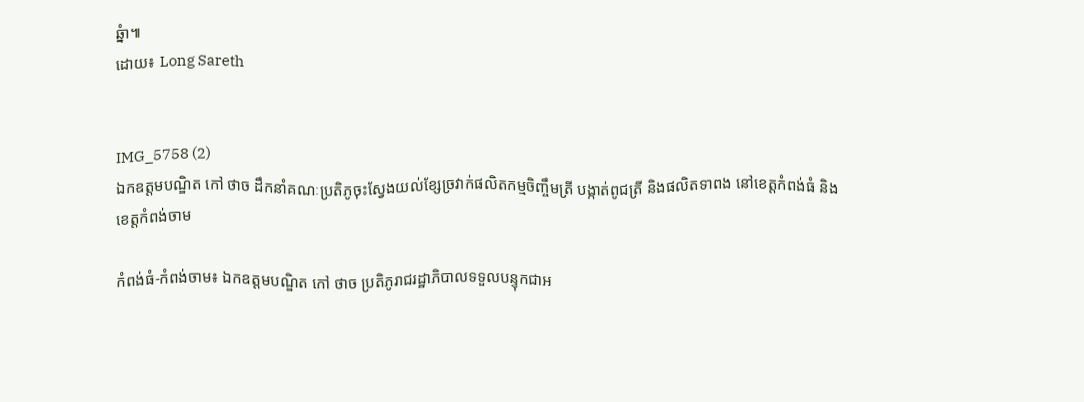ឆ្នំា៕
ដោយ៖ Long Sareth


IMG_5758 (2)
ឯកឧត្តមបណ្ឌិត កៅ ថាច ដឹកនាំគណៈប្រតិភូចុះស្វែងយល់ខ្សែច្រវាក់ផលិតកម្មចិញ្ចឹមត្រី បង្កាត់ពូជត្រី និងផលិតទាពង នៅខេត្តកំពង់ធំ និងខេត្តកំពង់ចាម

កំពង់ធំ-កំពង់ចាម៖ ឯកឧត្តមបណ្ឌិត កៅ ថាច ប្រតិភូរាជរដ្ឋាភិបាលទទួលបន្ទុកជាអ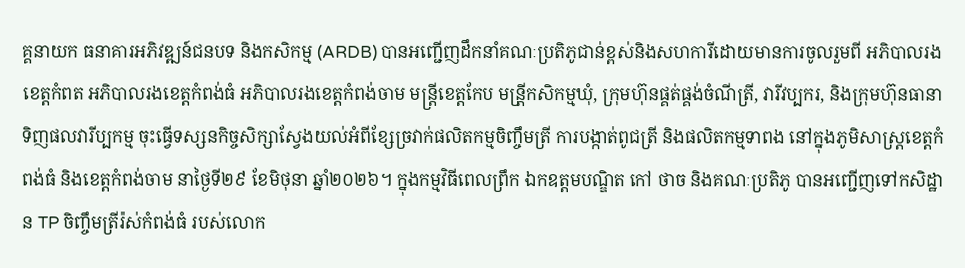គ្គនាយក ធនាគារអភិវឌ្ឍន៍ជនបទ និងកសិកម្ម (ARDB) បានអញ្ជើញដឹកនាំគណៈប្រតិភូជាន់ខ្ពស់និងសហការីដោយមានការចូលរួមពី អភិបាលរងខេត្តកំពត អភិបាលរងខេត្តកំពង់ធំ អភិបាលរងខេត្តកំពង់ចាម មន្រ្តីខេត្តកែប មន្រី្តកសិកម្មឃុំ, ក្រុមហ៊ុនផ្គត់ផ្គង់ចំណីត្រី, វារីវប្បករ, និងក្រុមហ៊ុនធានាទិញផលវារីប្បកម្ម ចុះធ្វើទស្សនកិច្ចសិក្សាស្វែងយល់អំពីខ្សែច្រវាក់ផលិតកម្មចិញ្ចឹមត្រី ការបង្កាត់ពូជត្រី និងផលិតកម្មទាពង នៅក្នុងភូមិសាស្ត្រខេត្តកំពង់ធំ និងខេត្តកំពង់ចាម នាថ្ងៃទី២៩ ខែមិថុនា ឆ្នាំ២០២៦។ ក្នុងកម្មវិធីពេលព្រឹក ឯកឧត្តមបណ្ឌិត កៅ ថាច និងគណៈប្រតិភូ បានអញ្ជើញទៅកសិដ្ឋាន TP ចិញ្ចឹមត្រីរ៉ស់កំពង់ធំ របស់លោក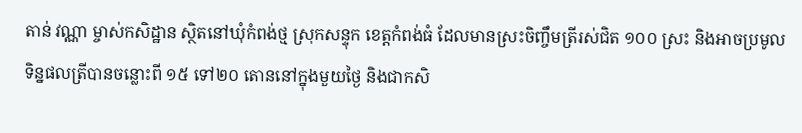តាន់ វណ្ណា ម្ចាស់កសិដ្ឋាន ស្ថិតនៅឃុំកំពង់ថ្ម ស្រុកសន្ទុក ខេត្តកំពង់ធំ ដែលមានស្រះចិញ្ចឹមត្រីរស់ជិត ១០០ ស្រះ និងអាចប្រមូលទិន្នផលត្រីបានចន្លោះពី ១៥ ទៅ២០ តោននៅក្នុងមួយថ្ងៃ និងជាកសិ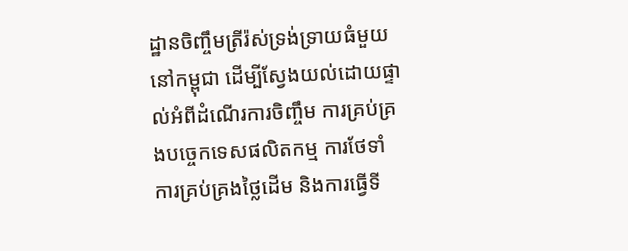ដ្ឋានចិញ្ចឹមត្រីរ៉ស់ទ្រង់ទ្រាយធំមួយនៅកម្ពុជា ដើម្បីស្វែងយល់ដោយផ្ទាល់អំពីដំណើរការចិញ្ចឹម ការគ្រប់គ្រងបច្ចេកទេសផលិតកម្ម ការថែទាំ ការគ្រប់គ្រងថ្លៃដើម និងការធ្វើទី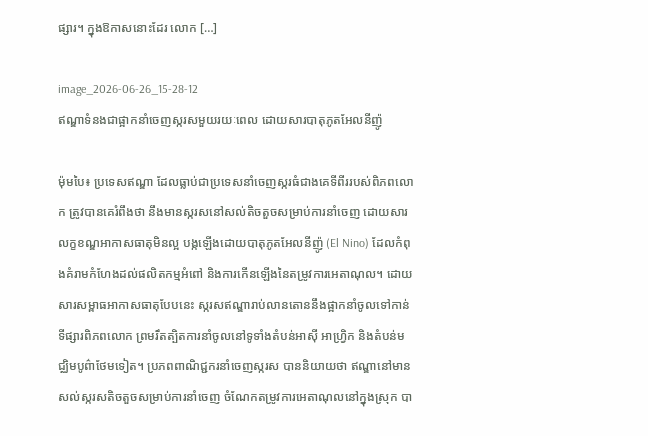ផ្សារ។ ក្នុងឱកាសនោះដែរ លោក […]

image_2026-06-26_15-28-12
ឥណ្ឌាទំនងជាផ្អាកនាំចេញស្ករសមួយរយៈពេល ដោយសារបាតុភូតអែលនីញ៉ូ

ម៉ុមបៃ៖ ប្រទេសឥណ្ឌា ដែលធ្លាប់ជាប្រទេសនាំចេញស្ករធំជាងគេទីពីររបស់ពិភពលោក ត្រូវបានគេរំពឹងថា នឹងមានស្ករសនៅសល់តិចតួចសម្រាប់ការនាំចេញ ដោយសារលក្ខខណ្ឌអាកាសធាតុមិនល្អ បង្កឡើងដោយបាតុភូតអែលនីញ៉ូ (El Nino) ដែលកំពុងគំរាមកំហែងដល់ផលិតកម្មអំពៅ និងការកើនឡើងនៃតម្រូវការអេតាណុល។ ដោយសារសម្ពាធអាកាសធាតុបែបនេះ ស្ករសឥណ្ឌារាប់លានតោននឹងផ្អាកនាំចូលទៅកាន់ទីផ្សារពិភពលោក ព្រមរឹតត្បិតការនាំចូលនៅទូទាំងតំបន់អាស៊ី អាហ្វ្រិក និងតំបន់មជ្ឈិមបូព៌ាថែមទៀត។ ប្រភពពាណិជ្ជករនាំចេញស្ករស បាននិយាយថា ឥណ្ឌានៅមានសល់ស្ករសតិចតួចសម្រាប់ការនាំចេញ ចំណែកតម្រូវការអេតាណុលនៅក្នុងស្រុក បា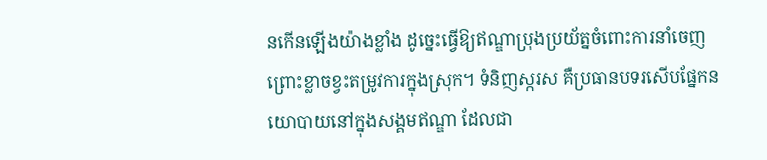នកើនឡើងយ៉ាងខ្លាំង ដូច្នេះធ្វើឱ្យឥណ្ឌាប្រុងប្រយ័ត្នចំពោះការនាំចេញ ព្រោះខ្លាចខ្វះតម្រូវការក្នុងស្រុក។ ទំនិញស្ករស គឺប្រធានបទរសើបផ្នែកនយោបាយនៅក្នុងសង្គមឥណ្ឌា ដែលជា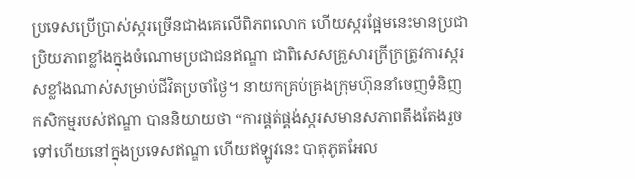ប្រទេសប្រើប្រាស់ស្ករច្រើនជាងគេលើពិភពលោក ហើយស្ករផ្អែមនេះមានប្រជាប្រិយភាពខ្លាំងក្នុងចំណោមប្រជាជនឥណ្ឌា ជាពិសេសគ្រួសារក្រីក្រត្រូវការស្ករសខ្លាំងណាស់សម្រាប់ជីវិតប្រចាំថ្ងៃ។ នាយកគ្រប់គ្រងក្រុមហ៊ុននាំចេញទំនិញកសិកម្មរបស់ឥណ្ឌា បាននិយាយថា “ការផ្គត់ផ្គង់ស្ករសមានសភាពតឹងតែងរួចទៅហើយនៅក្នុងប្រទេសឥណ្ឌា ហើយឥឡូវនេះ បាតុភូតអែល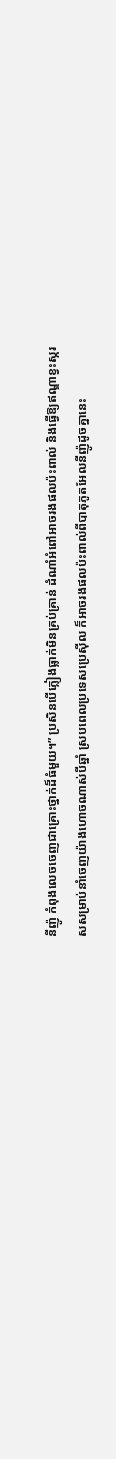នីញ៉ូ កំពុងលេចចេញជាគ្រោះថ្នាក់ដ៏ធំមួយ។” ប្រសិនបើភ្លៀងធ្លាក់មិនគ្រប់គ្រាន់ ដំណាំអំពៅអាចរងផលប៉ះពាល់ និងធ្វើឱ្យឥណ្ឌាខ្វះស្ករសសម្រាប់នាំចេញយ៉ាងហោចណាស់បីឆ្នាំ ស្របពេលប្រទេសប្រេស៊ីល ក៏អាចរងផលប៉ះពាល់ពីបាតុភូតអែលនីញ៉ូដូចគ្នានេះ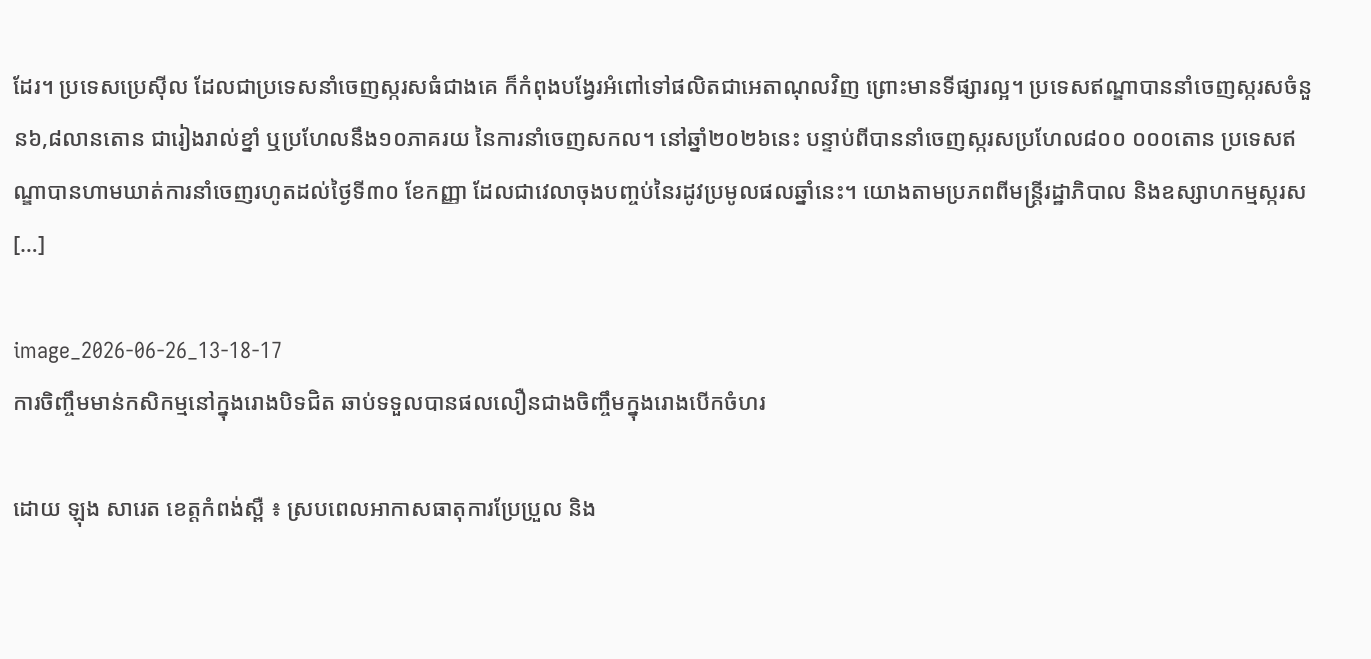ដែរ។ ប្រទេសប្រេស៊ីល ដែលជាប្រទេសនាំចេញស្ករសធំជាងគេ ក៏កំពុងបង្វែរអំពៅទៅផលិតជាអេតាណុលវិញ ព្រោះមានទីផ្សារល្អ។ ប្រទេសឥណ្ឌាបាននាំចេញស្ករសចំនួន៦,៨លានតោន ជារៀងរាល់ខ្នាំ ឬប្រហែលនឹង១០ភាគរយ នៃការនាំចេញសកល។ នៅឆ្នាំ២០២៦នេះ បន្ទាប់ពីបាននាំចេញស្ករសប្រហែល៨០០ ០០០តោន ប្រទេសឥណ្ឌាបានហាមឃាត់ការនាំចេញរហូតដល់ថ្ងៃទី៣០ ខែកញ្ញា ដែលជាវេលាចុងបញ្ចប់នៃរដូវប្រមូលផលឆ្នាំនេះ។ យោងតាមប្រភពពីមន្ត្រីរដ្ឋាភិបាល និងឧស្សាហកម្មស្ករស […]

image_2026-06-26_13-18-17
ការចិញ្ចឹមមាន់កសិកម្មនៅក្នុងរោងបិទជិត ឆាប់ទទួលបានផលលឿនជាងចិញ្ចឹមក្នុងរោងបើកចំហរ

ដោយ ឡុង សារេត ខេត្តកំពង់ស្ពឺ ៖ ស្របពេលអាកាសធាតុការប្រែប្រួល និង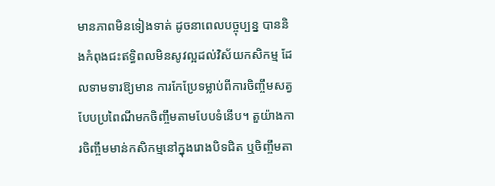មានភាពមិនទៀងទាត់ ដូចនាពេលបច្ចុប្បន្ន បាននិងកំពុងជះឥទ្ធិពលមិនសូវល្អដល់វិស័យកសិកម្ម ដែលទាមទារឱ្យមាន ការកែប្រែទម្លាប់ពីការចិញ្ចឹមសត្វបែបប្រពៃណីមកចិញ្ចឹមតាមបែបទំនើប។ តួយ៉ាងការចិញ្ចឹមមាន់កសិកម្មនៅក្នុងរោងបិទជិត ឬចិញ្ចឹមតា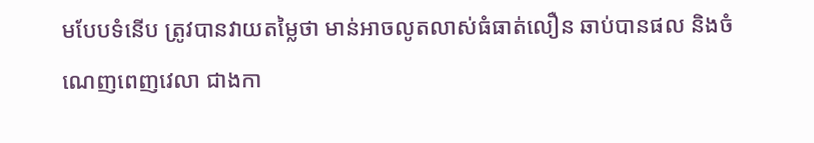មបែបទំនើប ត្រូវបានវាយតម្លៃថា មាន់អាចលូតលាស់ធំធាត់លឿន ឆាប់បានផល និងចំណេញពេញវេលា ជាងកា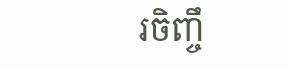រចិញ្ចឹ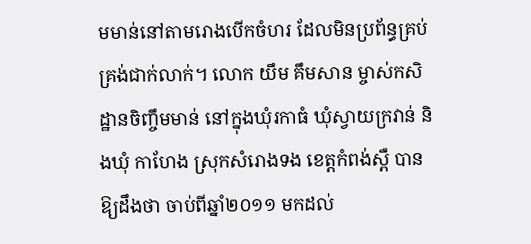មមាន់នៅតាមរោងបើកចំហរ ដែលមិនប្រព័ន្ធគ្រប់គ្រង់ជាក់លាក់។ លោក យឹម គឹមសាន ម្ចាស់កសិដ្ឋានចិញ្ចឹមមាន់ នៅក្នុងឃុំរកាធំ ឃុំស្វាយក្រវាន់ និងឃុំ កាហែង ស្រុកសំរោងទង ខេត្តកំពង់ស្ពឺ បានឱ្យដឹងថា ចាប់ពីឆ្នាំ២០១១ មកដល់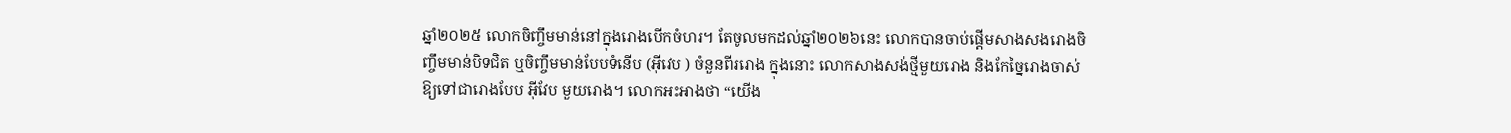ឆ្នាំ២០២៥ លោកចិញ្ចឹមមាន់នៅក្នុងរោងបើកចំហរ។ តែចូលមកដល់ឆ្នាំ២០២៦នេះ លោកបានចាប់ផ្តើមសាងសងរោងចិញ្ចឹមមាន់បិទជិត ឬចិញ្ចឹមមាន់បែបទំនើប (អ៊ីវេប ) ចំនួនពីររោង ក្នុងនោះ លោកសាងសង់ថ្មីមួយរោង និងកែច្នៃរោងចាស់ឱ្យទៅជារោងបែប អ៊ីវែប មួយរោង។ លោកអះអាងថា “យើង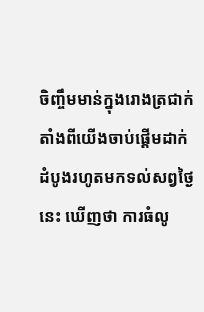ចិញ្ចឹមមាន់ក្នុងរោងត្រជាក់ តាំងពីយើងចាប់ផ្តើមដាក់ដំបូងរហូតមកទល់សព្វថ្ងៃនេះ ឃើញថា ការធំលូ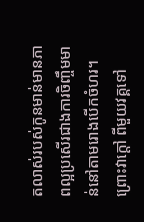តលាស់របស់កូនមាន់មានភាពល្អប្រសើរជាងការចិញ្ចឹមមាន់នៅតាមរោងបើកចំហរ។ ព្រោះវាក្តៅ ពីមួយវគ្គទៅ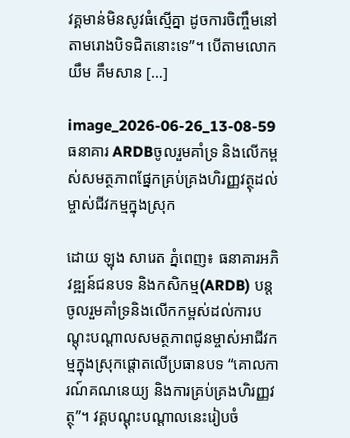វគ្គមាន់មិនសូវធំស្មើគ្នា ដូចការចិញ្ចឹមនៅតាមរោងបិទជិតនោះទេ”។ បើតាមលោក យឹម គឹមសាន […]

image_2026-06-26_13-08-59
ធនាគារ ARDBចូលរួមគាំទ្រ និងលើកម្ពស់សមត្ថភាពផ្នែកគ្រប់គ្រងហិរញ្ញវត្ថុដល់ម្ចាស់ជីវកម្មក្នុងស្រុក

ដោយ ឡុង សារេត ភ្នំពេញ៖ ធនាគារអភិវឌ្ឍន៍ជនបទ និងកសិកម្ម(ARDB) បន្តចូលរួមគាំទ្រនិងលើកកម្ពស់ដល់ការបណ្តុះបណ្តាលសមត្ថភាពជូនម្ចាស់អាជីវកម្មក្នុងស្រុកផ្តោតលើប្រធានបទ “គោលការណ៍គណនេយ្យ និងការគ្រប់គ្រងហិរញ្ញវត្ថុ”។ វគ្គបណ្តុះបណ្តាលនេះរៀបចំ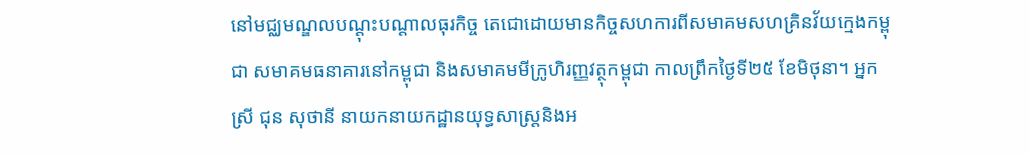នៅមជ្ឈមណ្ឌលបណ្តុះបណ្តាលធុរកិច្ច តេជោដោយមានកិច្ចសហការពីសមាគមសហគ្រិនវ័យក្មេងកម្ពុជា សមាគមធនាគារនៅកម្ពុជា និងសមាគមមីក្រូហិរញ្ញវត្ថុកម្ពុជា កាលព្រឹកថ្ងៃទី២៥ ខែមិថុនា។ អ្នកស្រី ជុន សុថានី នាយកនាយកដ្ឋានយុទ្ធសាស្ត្រនិងអ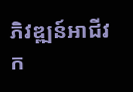ភិវឌ្ឍន៍អាជីវក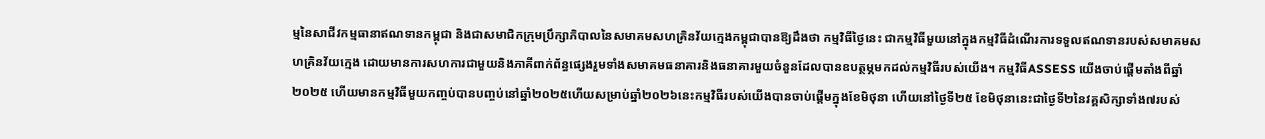ម្មនៃសាជីវកម្មធានាឥណទានកម្ពុជា និងជាសមាជិកក្រុមប្រឹក្សាភិបាលនៃសមាគមសហគ្រិនវ័យក្មេងកម្ពុជាបានឱ្យដឹងថា កម្មវិធីថ្ងៃនេះ ជាកម្មវិធីមួយនៅក្នុងកម្មវិធីដំណើរការទទួលឥណទានរបស់សមាគមសហគ្រិនវ័យក្មេង ដោយមានការសហការជាមួយនិងភាគីពាក់ព័ន្ធផ្សេងរួមទាំងសមាគមធនាគារនិងធនាគារមួយចំនួនដែលបានឧបត្ថម្ភមកដល់កម្មវិធីរបស់យើង។ កម្មវិធីASSESS យើងចាប់ផ្តើមតាំងពីឆ្នាំ២០២៥ ហើយមានកម្មវិធីមួយកញ្ចប់បានបញ្ចប់នៅឆ្នាំ២០២៥ហើយសម្រាប់ឆ្នាំ២០២៦នេះកម្មវិធីរបស់យើងបានចាប់ផ្តើមក្នុងខែមិថុនា ហើយនៅថ្ងៃទី២៥ ខែមិថុនានេះជាថ្ងៃទី២នៃវគ្គសិក្សាទាំង៧របស់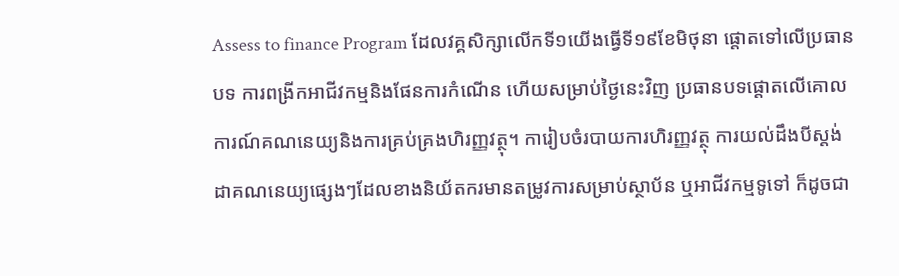Assess to finance Program ដែលវគ្គសិក្សាលើកទី១យើងធ្វើទី១៩ខែមិថុនា ផ្តោតទៅលើប្រធានបទ ការពង្រីកអាជីវកម្មនិងផែនការកំណើន ហើយសម្រាប់ថ្ងៃនេះវិញ ប្រធានបទផ្តោតលើគោលការណ៍គណនេយ្យនិងការគ្រប់គ្រងហិរញ្ញវត្ថុ។ ការៀបចំរបាយការហិរញ្ញវត្ថុ ការយល់ដឹងបីស្តង់ដាគណនេយ្យផ្សេងៗដែលខាងនិយ័តករមានតម្រូវការសម្រាប់ស្ថាប័ន ឬអាជីវកម្មទូទៅ ក៏ដូចជា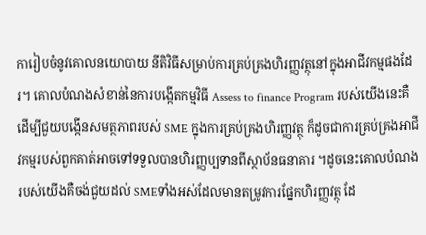ការៀបចំនូវគោលនយោបាយ នីតិវិធីសម្រាប់ការគ្រប់គ្រងហិរញ្ញវត្ថុនៅក្នុងអាជីវកម្មផងដែរ។ គោលបំណងសំខាន់នៃការបង្កើតកម្មវិធី Assess to finance Program របស់យើងនេះគឺដើម្បីជួយបង្កើនសមត្ថភាពរបស់ SME ក្នុងការគ្រប់គ្រងហិរញ្ញវត្ថុ ក៏ដូចជាការគ្រប់គ្រងអាជីវកម្មរបស់ពួកគាត់អាចទៅទទួលបានហិរញ្ញប្បទានពីស្ថាប័នធនាគារ ។ដូចនេះគោលបំណងរបស់យើងគឺចង់ជួយដល់ SMEទាំងអស់ដែលមានតម្រូវការផ្នែកហិរញ្ញវត្ថុ ដែ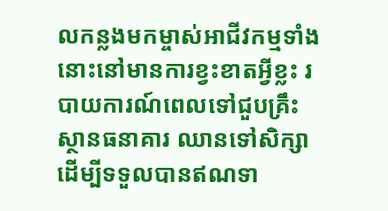លកន្លងមកម្ចាស់អាជីវកម្មទាំងនោះនៅមានការខ្វះខាតអ្វីខ្លះ របាយការណ៍ពេលទៅជួបគ្រឹះស្ថានធនាគារ ឈានទៅសិក្សាដើម្បីទទួលបានឥណទា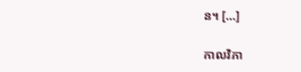ន។ […]

កាលវិភា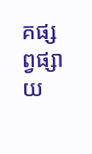គផ្សព្វផ្សាយ